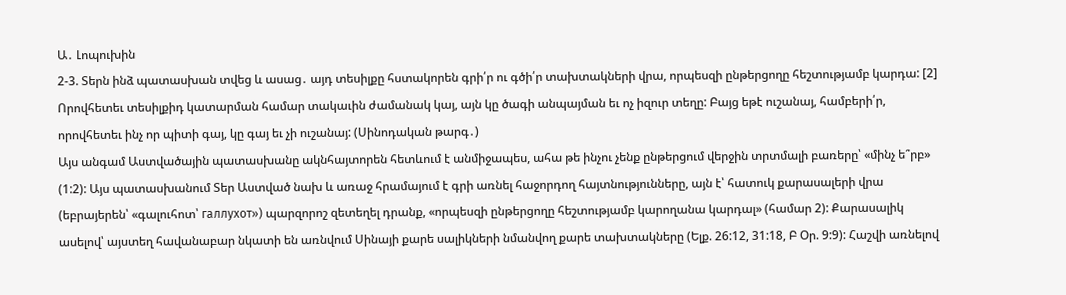Ա․ Լոպուխին
2-3. Տերն ինձ պատասխան տվեց և ասաց․ այդ տեսիլքը հստակորեն գրի՛ր ու գծի՛ր տախտակների վրա, որպեսզի ընթերցողը հեշտությամբ կարդա: [2] Որովհետեւ տեսիլքիդ կատարման համար տակաւին ժամանակ կայ, այն կը ծագի անպայման եւ ոչ իզուր տեղը: Բայց եթէ ուշանայ, համբերի՛ր, որովհետեւ ինչ որ պիտի գայ, կը գայ եւ չի ուշանայ: (Սինոդական թարգ․)
Այս անգամ Աստվածային պատասխանը ակնհայտորեն հետևում է անմիջապես, ահա թե ինչու չենք ընթերցում վերջին տրտմալի բառերը՝ «մինչ ե՞րբ» (1:2): Այս պատասխանում Տեր Աստված նախ և առաջ հրամայում է գրի առնել հաջորդող հայտնությունները, այն է՝ հատուկ քարասալերի վրա (եբրայերեն՝ «գալուհոտ՝ галлухот») պարզորոշ զետեղել դրանք, «որպեսզի ընթերցողը հեշտությամբ կարողանա կարդալ» (համար 2): Քարասալիկ ասելով՝ այստեղ հավանաբար նկատի են առնվում Սինայի քարե սալիկների նմանվող քարե տախտակները (Ելք. 26:12, 31:18, Բ Օր. 9:9): Հաշվի առնելով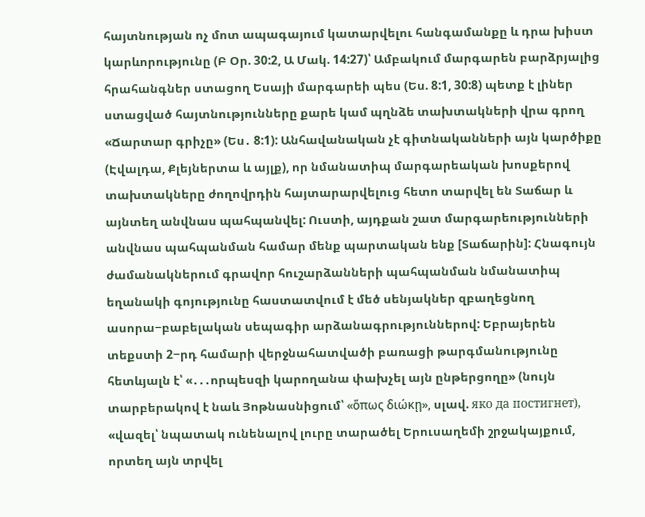հայտնության ոչ մոտ ապագայում կատարվելու հանգամանքը և դրա խիստ կարևորությունը (Բ Օր. 30:2, Ա Մակ. 14:27)՝ Ամբակում մարգարեն բարձրյալից հրահանգներ ստացող Եսայի մարգարեի պես (Ես. 8:1, 30:8) պետք է լիներ ստացված հայտնությունները քարե կամ պղնձե տախտակների վրա գրող «Ճարտար գրիչը» (Ես․ 8:1): Անհավանական չէ գիտնականների այն կարծիքը (Էվալդա, Քլեյներտա և այլք), որ նմանատիպ մարգարեական խոսքերով տախտակները ժողովրդին հայտարարվելուց հետո տարվել են Տաճար և այնտեղ անվնաս պահպանվել: Ուստի, այդքան շատ մարգարեությունների անվնաս պահպանման համար մենք պարտական ենք [Տաճարին]: Հնագույն ժամանակներում գրավոր հուշարձանների պահպանման նմանատիպ եղանակի գոյությունը հաստատվում է մեծ սենյակներ զբաղեցնող ասորա−բաբելական սեպագիր արձանագրություններով: Եբրայերեն տեքստի 2−րդ համարի վերջնահատվածի բառացի թարգմանությունը հետևյալն է՝ «․․․որպեսզի կարողանա փախչել այն ընթերցողը» (նույն տարբերակով է նաև Յոթնասնիցում՝ «ὅπως διώκη̨», սլավ. яко да постигнет), «վազել՝ նպատակ ունենալով լուրը տարածել Երուսաղեմի շրջակայքում, որտեղ այն տրվել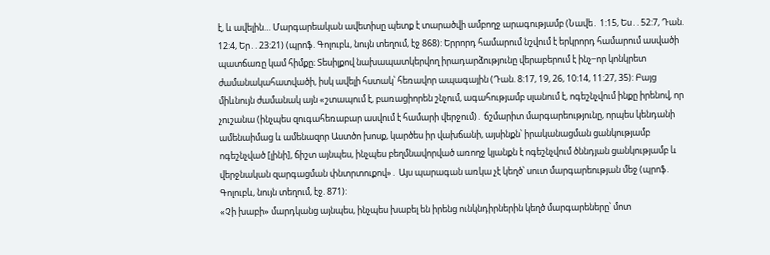է, և ավելին… Մարգարեական ավետիսը պետք է տարածվի ամբողջ արագությամբ (Նավե․ 1:15, Ես․. 52:7, Դան. 12:4, Եր․. 23:21) (պրոֆ. Գոլուբև, նույն տեղում, էջ 868): Երրորդ համարում նշվում է երկրորդ համարում ասվածի պատճառը կամ հիմքը։ Տեսիլքով նախապատկերվող իրադարձությունը վերաբերում է ինչ−որ կոնկրետ ժամանակահատվածի, իսկ ավելի հստակ՝ հեռավոր ապագային (Դան. 8:17, 19, 26, 10:14, 11:27, 35): Բայց միևնույն ժամանակ այն «շտապում է, բառացիորեն շնչում, ագահությամբ սլանում է, ոգեշնչվում ինքը իրենով, որ չուշանա (ինչպես զուգահեռաբար ասվում է համարի վերջում)․ ճշմարիտ մարգարեությունը, որպես կենդանի ամենաիմաց և ամենազոր Աստծո խոսք, կարծես իր վախճանի, այսինքն՝ իրականացման ցանկությամբ ոգեշնչված [լինի], ճիշտ այնպես, ինչպես բեղմնավորված առողջ կյանքն է ոգեշնչվում ծննդյան ցանկությամբ և վերջնական զարգացման փնտրտուքով»․ Այս պարագան առկա չէ կեղծ՝ սուտ մարգարեության մեջ (պրոֆ. Գոլուբև, նույն տեղում, էջ. 871):
«Չի խաբի» մարդկանց այնպես, ինչպես խաբել են իրենց ունկնդիրներին կեղծ մարգարեները՝ մոտ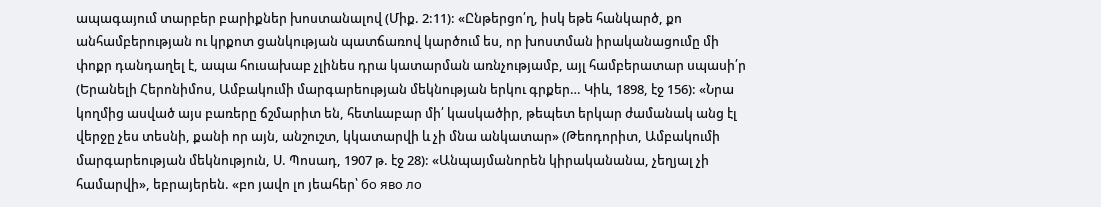ապագայում տարբեր բարիքներ խոստանալով (Միք. 2:11): «Ընթերցո՛ղ, իսկ եթե հանկարծ, քո անհամբերության ու կրքոտ ցանկության պատճառով կարծում ես, որ խոստման իրականացումը մի փոքր դանդաղել է, ապա հուսախաբ չլինես դրա կատարման առնչությամբ, այլ համբերատար սպասի՛ր (Երանելի Հերոնիմոս, Ամբակումի մարգարեության մեկնության երկու գրքեր… Կիև, 1898, էջ 156): «Նրա կողմից ասված այս բառերը ճշմարիտ են, հետևաբար մի՛ կասկածիր, թեպետ երկար ժամանակ անց էլ վերջը չես տեսնի, քանի որ այն, անշուշտ, կկատարվի և չի մնա անկատար» (Թեոդորիտ, Ամբակումի մարգարեության մեկնություն, Ս. Պոսադ, 1907 թ. էջ 28): «Անպայմանորեն կիրականանա, չեղյալ չի համարվի», եբրայերեն. «բո յավո լո յեահեր՝ бо яво ло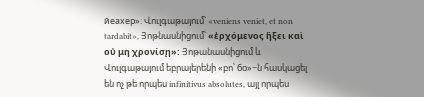йеахер»: Վուլգաթայում՝ «veniens veniet, et non tardabit», Յոթնասնիցում՝ «ἐρχόμενος ἥξει καὶ οὐ μη χρονίση̨»: Յոթանասնիցում և Վուլգաթայում եբրայերենի «բո՝ бо»−ն հասկացել են ոչ թե որպես infinitivus absolutes, այլ որպես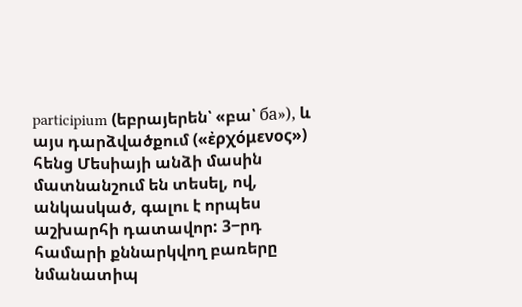participium (եբրայերեն՝ «բա՝ ба»), և այս դարձվածքում («ἐρχόμενος») հենց Մեսիայի անձի մասին մատնանշում են տեսել, ով, անկասկած, գալու է որպես աշխարհի դատավոր: 3−րդ համարի քննարկվող բառերը նմանատիպ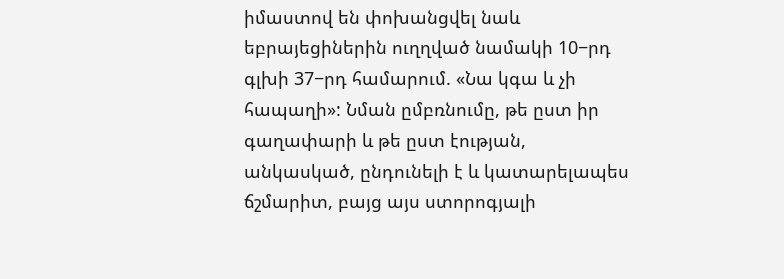իմաստով են փոխանցվել նաև եբրայեցիներին ուղղված նամակի 10−րդ գլխի 37−րդ համարում. «Նա կգա և չի հապաղի»: Նման ըմբռնումը, թե ըստ իր գաղափարի և թե ըստ էության, անկասկած, ընդունելի է և կատարելապես ճշմարիտ, բայց այս ստորոգյալի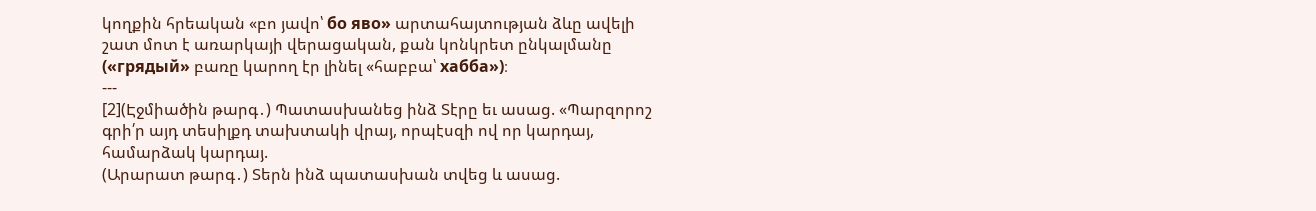կողքին հրեական «բո յավո՝ бо яво» արտահայտության ձևը ավելի շատ մոտ է առարկայի վերացական, քան կոնկրետ ընկալմանը («грядый» բառը կարող էր լինել «հաբբա՝ хабба»)։
---
[2](Էջմիածին թարգ․) Պատասխանեց ինձ Տէրը եւ ասաց. «Պարզորոշ գրի՛ր այդ տեսիլքդ տախտակի վրայ, որպէսզի ով որ կարդայ, համարձակ կարդայ.
(Արարատ թարգ․) Տերն ինձ պատասխան տվեց և ասաց.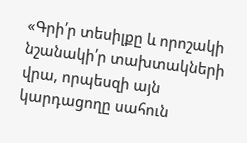«Գրի՛ր տեսիլքը և որոշակի նշանակի՛ր տախտակների վրա, որպեսզի այն կարդացողը սահուն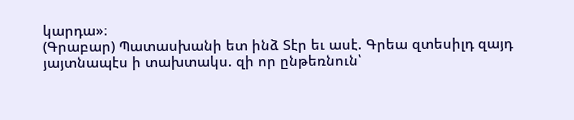կարդա»։
(Գրաբար) Պատասխանի ետ ինձ Տէր եւ ասէ. Գրեա զտեսիլդ զայդ յայտնապէս ի տախտակս. զի որ ընթեռնուն՝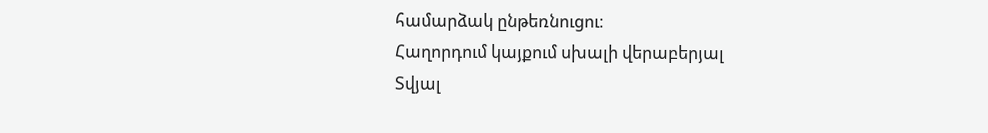համարձակ ընթեռնուցու։
Հաղորդում կայքում սխալի վերաբերյալ
Տվյալ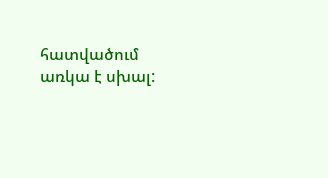հատվածում առկա է սխալ: